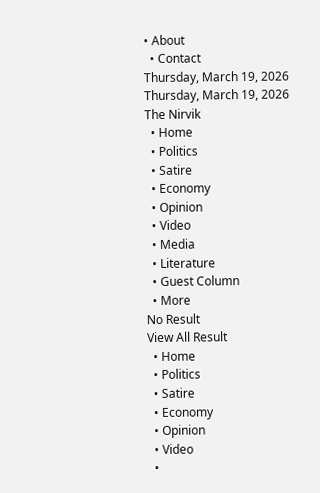• About
  • Contact
Thursday, March 19, 2026
Thursday, March 19, 2026
The Nirvik
  • Home
  • Politics
  • Satire
  • Economy
  • Opinion
  • Video
  • Media
  • Literature
  • Guest Column
  • More
No Result
View All Result
  • Home
  • Politics
  • Satire
  • Economy
  • Opinion
  • Video
  •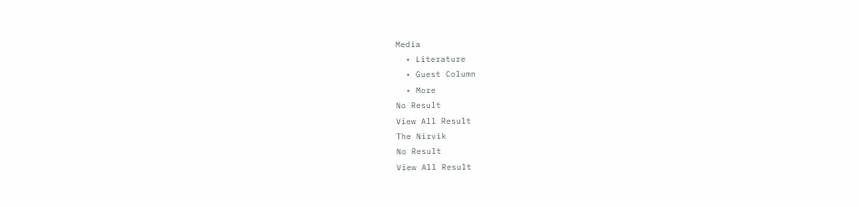Media
  • Literature
  • Guest Column
  • More
No Result
View All Result
The Nirvik
No Result
View All Result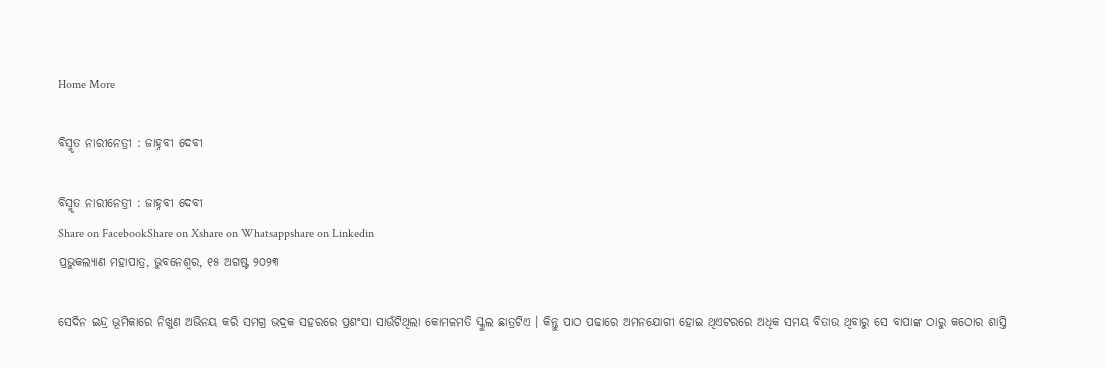Home More

ବିସ୍ମୃତ ନାରୀନେତ୍ରୀ : ଜାହ୍ନବୀ ଦେବୀ

ବିସ୍ମୃତ ନାରୀନେତ୍ରୀ : ଜାହ୍ନବୀ ଦେବୀ
Share on FacebookShare on Xshare on Whatsappshare on Linkedin
ପ୍ରଭୁକଲ୍ୟାଣ ମହାପାତ୍ର, ଭୁବନେଶ୍ୱର, ୧୫ ଅଗଷ୍ଟ ୨୦୨୩

ସେଦିନ ଇନ୍ଦ୍ର ଭୂମିକାରେ ନିଖୁଣ ଅଭିନୟ କରି ସମଗ୍ର ଭଦ୍ରକ ସହରରେ ପ୍ରଶଂସା ସାଉଁଟିଥିଲା କୋମଳମତି ସ୍କୁଲ ଛାତ୍ରଟିଏ । କିନ୍ତୁ ପାଠ ପଢାରେ ଅମନଯୋଗୀ ହୋଇ ଥିଏଟରରେ ଅଧିକ ସମୟ ବିତାଉ ଥିବାରୁ ସେ ବାପାଙ୍କ ଠାରୁ କଠୋର ଶାସ୍ତି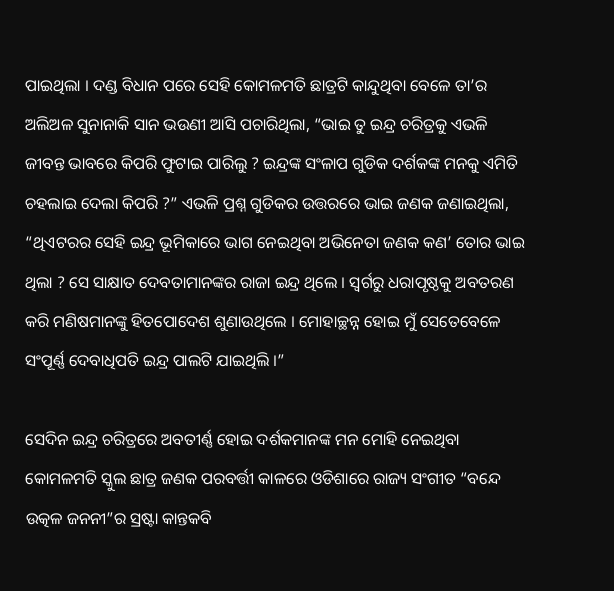ପାଇଥିଲା । ଦଣ୍ଡ ବିଧାନ ପରେ ସେହି କୋମଳମତି ଛାତ୍ରଟି କାନ୍ଦୁଥିବା ବେଳେ ତା’ର ଅଲିଅଳ ସୁନାନାକି ସାନ ଭଉଣୀ ଆସି ପଚାରିଥିଲା, “ଭାଇ ତୁ ଇନ୍ଦ୍ର ଚରିତ୍ରକୁ ଏଭଳି ଜୀବନ୍ତ ଭାବରେ କିପରି ଫୁଟାଇ ପାରିଲୁ ? ଇନ୍ଦ୍ରଙ୍କ ସଂଳାପ ଗୁଡିକ ଦର୍ଶକଙ୍କ ମନକୁ ଏମିତି ଚହଲାଇ ଦେଲା କିପରି ?” ଏଭଳି ପ୍ରଶ୍ନ ଗୁଡିକର ଉତ୍ତରରେ ଭାଇ ଜଣକ ଜଣାଇଥିଲା, “ଥିଏଟରର ସେହି ଇନ୍ଦ୍ର ଭୂମିକାରେ ଭାଗ ନେଇଥିବା ଅଭିନେତା ଜଣକ କଣ’ ତୋର ଭାଇ ଥିଲା ? ସେ ସାକ୍ଷାତ ଦେବତାମାନଙ୍କର ରାଜା ଇନ୍ଦ୍ର ଥିଲେ । ସ୍ୱର୍ଗରୁ ଧରାପୃଷ୍ଠକୁ ଅବତରଣ କରି ମଣିଷମାନଙ୍କୁ ହିତପୋଦେଶ ଶୁଣାଉଥିଲେ । ମୋହାଚ୍ଛନ୍ନ ହୋଇ ମୁଁ ସେତେବେଳେ ସଂପୂର୍ଣ୍ଣ ଦେବାଧିପତି ଇନ୍ଦ୍ର ପାଲଟି ଯାଇଥିଲି ।”

ସେଦିନ ଇନ୍ଦ୍ର ଚରିତ୍ରରେ ଅବତୀର୍ଣ୍ଣ ହୋଇ ଦର୍ଶକମାନଙ୍କ ମନ ମୋହି ନେଇଥିବା କୋମଳମତି ସ୍କୁଲ ଛାତ୍ର ଜଣକ ପରବର୍ତ୍ତୀ କାଳରେ ଓଡିଶାରେ ରାଜ୍ୟ ସଂଗୀତ “ବନ୍ଦେ ଉତ୍କଳ ଜନନୀ”ର ସ୍ରଷ୍ଟା କାନ୍ତକବି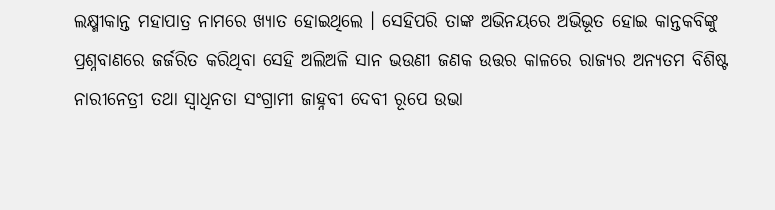ଲକ୍ଷ୍ମୀକାନ୍ତ ମହାପାତ୍ର ନାମରେ ଖ୍ୟାତ ହୋଇଥିଲେ । ସେହିପରି ତାଙ୍କ ଅଭିନୟରେ ଅଭିଭୂତ ହୋଇ କାନ୍ତକବିଙ୍କୁ ପ୍ରଶ୍ନବାଣରେ ଜର୍ଜରିତ କରିଥିବା ସେହି ଅଲିଅଳି ସାନ ଭଉଣୀ ଜଣକ ଉତ୍ତର କାଳରେ ରାଜ୍ୟର ଅନ୍ୟତମ ବିଶିଷ୍ଟ ନାରୀନେତ୍ରୀ ତଥା ସ୍ୱାଧିନତା ସଂଗ୍ରାମୀ ଜାହ୍ନବୀ ଦେବୀ ରୂପେ ଉଭା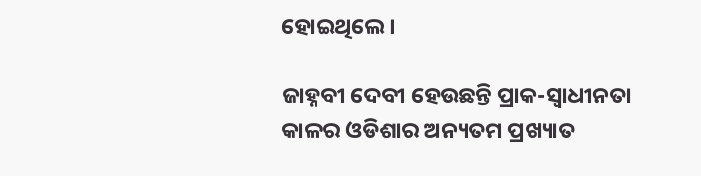ହୋଇଥିଲେ ।

ଜାହ୍ନବୀ ଦେବୀ ହେଉଛନ୍ତି ପ୍ରାକ-ସ୍ୱାଧୀନତା କାଳର ଓଡିଶାର ଅନ୍ୟତମ ପ୍ରଖ୍ୟାତ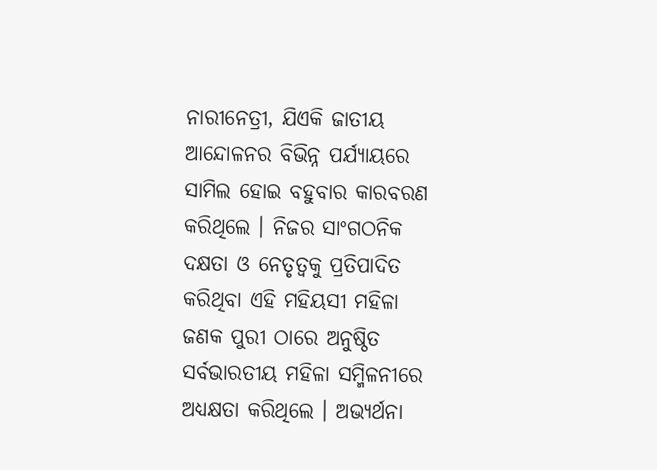ନାରୀନେତ୍ରୀ, ଯିଏକି ଜାତୀୟ ଆନ୍ଦୋଳନର ବିଭିନ୍ନ ପର୍ଯ୍ୟାୟରେ ସାମିଲ ହୋଇ ବହୁବାର କାରବରଣ କରିଥିଲେ । ନିଜର ସାଂଗଠନିକ ଦକ୍ଷତା ଓ ନେତୃତ୍ୱକୁ ପ୍ରତିପାଦିତ କରିଥିବା ଏହି ମହିୟସୀ ମହିଳା ଜଣକ ପୁରୀ ଠାରେ ଅନୁଷ୍ଠିତ ସର୍ବଭାରତୀୟ ମହିଳା ସମ୍ମିଳନୀରେ ଅଧ୍ୟକ୍ଷତା କରିଥିଲେ । ଅଭ୍ୟର୍ଥନା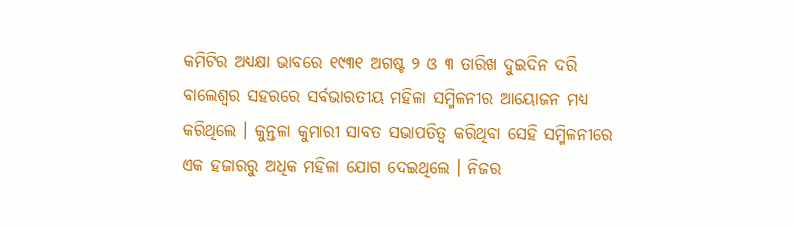କମିଟିର ଅଧ୍ୟକ୍ଷା ଭାବରେ ୧୯୩୧ ଅଗଷ୍ଟ ୨ ଓ ୩ ତାରିଖ ଦୁଇଦିନ ଦରି ବାଲେଶ୍ୱର ସହରରେ ସର୍ବଭାରତୀୟ ମହିଳା ସମ୍ମିଳନୀର ଆୟୋଜନ ମଧ୍ୟ କରିଥିଲେ । କୁନ୍ତଳା କୁମାରୀ ସାବତ ସଭାପତିତ୍ୱ କରିଥିବା ସେହି ସମ୍ମିଳନୀରେ ଏକ ହଜାରରୁ ଅଧିକ ମହିଳା ଯୋଗ ଦେଇଥିଲେ । ନିଜର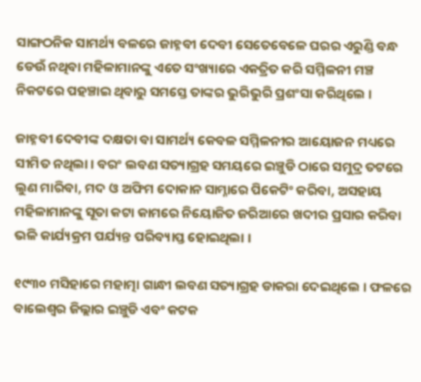ସାଙ୍ଗଠନିକ ସାମର୍ଥ୍ୟ ବଳରେ ଜାହ୍ନବୀ ଦେବୀ ସେତେବେଳେ ଘରର ଏରୁଣ୍ଡି ବନ୍ଧ ଡେଉଁ ନଥିବା ମହିଳାମାନଙ୍କୁ ଏତେ ସଂଖ୍ୟାରେ ଏକତ୍ରିତ କରି ସମ୍ମିଳନୀ ମଞ୍ଚ ନିକଟରେ ପହଞ୍ଚାଇ ଥିବାରୁ ସମସ୍ତେ ତାଙ୍କର ଭୁରିଭୁରି ପ୍ରଶଂସା କରିଥିଲେ ।

ଜାହ୍ନବୀ ଦେବୀଙ୍କ ଦକ୍ଷତା ବା ସାମର୍ଥ୍ୟ କେବଳ ସମ୍ମିଳନୀର ଆୟୋଜନ ମଧ୍ୟରେ ସୀମିତ ନଥିଲା । ବରଂ ଲବଣ ସତ୍ୟାଗ୍ରହ ସମୟରେ ଇଞ୍ଚୁଡି ଠାରେ ସମୁଦ୍ର ତଟରେ ଲୁଣ ମାରିବା, ମଦ ଓ ଅଫିମ ଦୋକାନ ସାମ୍ନାରେ ପିକେଟିଂ କରିବା, ଅସହାୟ ମହିଳାମାନଙ୍କୁ ସୂତା କଟା କାମରେ ନିୟୋଜିତ ଜରିଆରେ ଖଦୀର ପ୍ରସାର କରିବା ଭଳି କାର୍ଯ୍ୟକ୍ରମ ପର୍ଯ୍ୟନ୍ତ ପରିବ୍ୟାପ୍ତ ହୋଇଥିଲା ।

୧୯୩୦ ମସିହାରେ ମହାତ୍ମା ଗାନ୍ଧୀ ଲବଣ ସତ୍ୟାଗ୍ରହ ଡାକରା ଦେଇଥିଲେ । ଫଳରେ ବାଲେଶ୍ୱର ଜିଲ୍ଲାର ଇଞ୍ଚୁଡି ଏବଂ କଟକ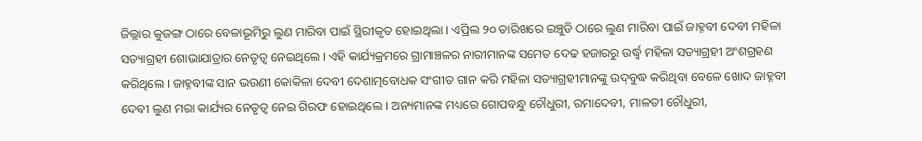ଜିଲ୍ଲାର କୁଜଙ୍ଗ ଠାରେ ବେଳାଭୂମିରୁ ଲୁଣ ମାରିବା ପାଇଁ ସ୍ଥିରୀକୃତ ହୋଇଥିଲା । ଏପ୍ରିଲ ୨୦ ତାରିଖରେ ଇଞ୍ଚୁଡି ଠାରେ ଲୁଣ ମାରିବା ପାଇଁ ଜାହ୍ନବୀ ଦେବୀ ମହିଳା ସତ୍ୟାଗ୍ରହୀ ଶୋଭାଯାତ୍ରାର ନେତୃତ୍ୱ ନେଇଥିଲେ । ଏହି କାର୍ଯ୍ୟକ୍ରମରେ ଗ୍ରାମାଞ୍ଚଳର ନାରୀମାନଙ୍କ ସମେତ ଦେଢ ହଜାରରୁ ଉର୍ଦ୍ଧ୍ୱ ମହିଳା ସତ୍ୟାଗ୍ରହୀ ଅଂଶଗ୍ରହଣ କରିଥିଲେ । ଜାହ୍ନବୀଙ୍କ ସାନ ଭଉଣୀ କୋକିଳା ଦେବୀ ଦେଶାତ୍ମବୋଧକ ସଂଗୀତ ଗାନ କରି ମହିଳା ସତ୍ୟାଗ୍ରହୀମାନଙ୍କୁ ଉଦ୍‌ବୁଦ୍ଧ କରିଥିବା ବେଳେ ଖୋଦ ଜାହ୍ନବୀ ଦେବୀ ଲୁଣ ମରା କାର୍ଯ୍ୟର ନେତୃତ୍ୱ ନେଇ ଗିରଫ ହୋଇଥିଲେ । ଅନ୍ୟମାନଙ୍କ ମଧ୍ୟରେ ଗୋପବନ୍ଧୁ ଚୌଧୁରୀ, ରମାଦେବୀ, ମାଳତୀ ଚୌଧୁରୀ,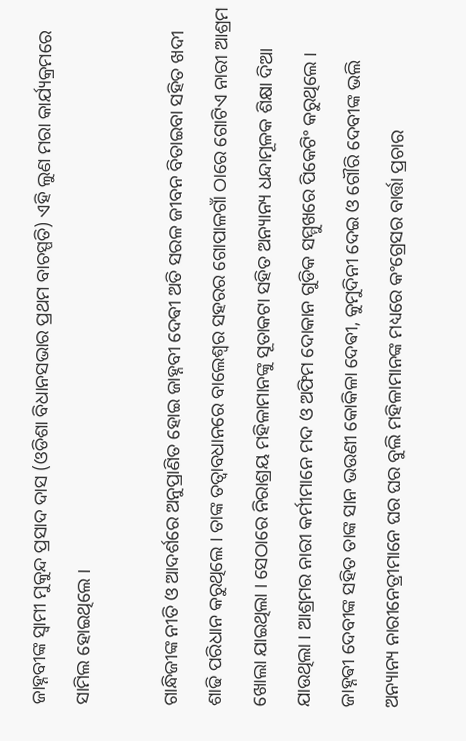ଜାହ୍ନବୀଙ୍କ ସ୍ୱାମୀ ମୁକୁନ୍ଦ ପ୍ରସାଦ ଦାସ (ଓଡିଶା ବିଧାନସଭାର ପ୍ରଥମ ବାଚସ୍ପତି) ଏହି ଲୁଣ ମରା କାର୍ଯ୍ୟକ୍ରମରେ ସାମିଲ ହୋଇଥିଲେ ।

ଗାନ୍ଧିଜୀଙ୍କ ନୀତି ଓ ଆଦର୍ଶରେ ଅନୁପ୍ରାଣିତ ହୋଇ ଜାହ୍ନବୀ ଦେଵୀ ଅତି ସରଳ ଜୀବନ ବିତାଇବା ସହିତ ଖଦୀ ଶାଢି ପରିଧାନ କରୁଥିଲେ । ତାଙ୍କ ତତ୍ୱାବଧାନରେ ବାଲେଶ୍ୱର ସହରର ଗୋପାଳଗାଁ ଠାରେ ଗୋଟିଏ ନାରୀ ଆଶ୍ରମ ଖୋଲା ଯାଇଥିଲା । ସେଠାରେ ନିରାଶ୍ରୟ ମହିଳାମାନଙ୍କୁ ସୂତାକଟା ସହିତ ଅନ୍ୟାନ୍ୟ ଧନ୍ଦାମୂଳକ ଶିକ୍ଷା ଦିଆ ଯାଉଥିଲା । ଆଶ୍ରମର ନାରୀ କର୍ମୀମାନେ ମଦ ଓ ଅଫିମ ଦୋକାନ ଗୁଡିକ ସମ୍ମୁଖରେ ପିକେଟିଂ କରୁଥିଲେ । ଜାହ୍ନଵୀ ଦେବୀଙ୍କ ସହିତ ତାଙ୍କ ସାନ ଭଉଣୀ କୋକିଳା ଦେଵୀ, କୁମୁଦିନୀ ଦେଇ ଓ ଗୌରି ଦେବୀଙ୍କ ଭଲି ଅନ୍ୟାନ୍ୟ ନାରୀନେତ୍ରୀମାନେ ଘର ଘର ବୁଲି ମହିଳାମାନଙ୍କ ମଧ୍ୟରେ କଂଗ୍ରେସର ବାର୍ତ୍ତା ପ୍ରଚାର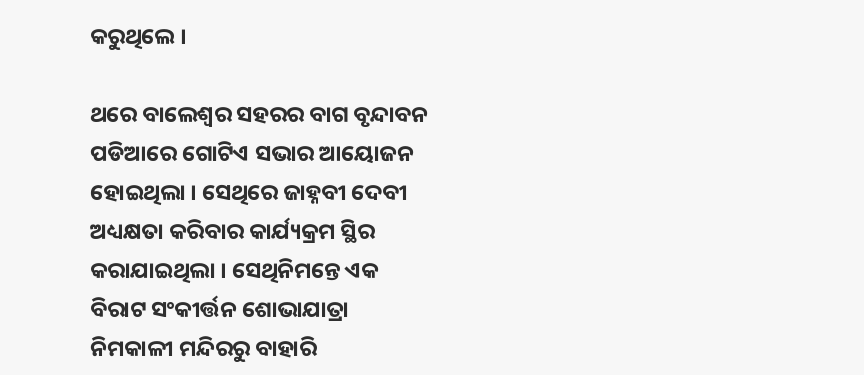କରୁଥିଲେ ।

ଥରେ ବାଲେଶ୍ୱର ସହରର ବାଗ ବୃନ୍ଦାବନ ପଡିଆରେ ଗୋଟିଏ ସଭାର ଆୟୋଜନ ହୋଇଥିଲା । ସେଥିରେ ଜାହ୍ନବୀ ଦେବୀ ଅଧ୍ୟକ୍ଷତା କରିବାର କାର୍ଯ୍ୟକ୍ରମ ସ୍ଥିର କରାଯାଇଥିଲା । ସେଥିନିମନ୍ତେ ଏକ ବିରାଟ ସଂକୀର୍ତ୍ତନ ଶୋଭାଯାତ୍ରା ନିମକାଳୀ ମନ୍ଦିରରୁ ବାହାରି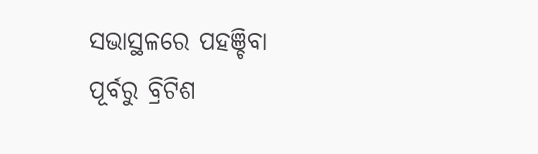ସଭାସ୍ଥଳରେ ପହଞ୍ଚିବା ପୂର୍ବରୁ ବ୍ରିଟିଶ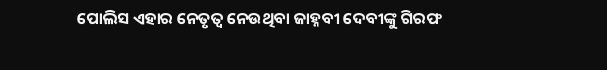ପୋଲିସ ଏହାର ନେତୃତ୍ୱ ନେଉଥିବା ଜାହ୍ନବୀ ଦେବୀଙ୍କୁ ଗିରଫ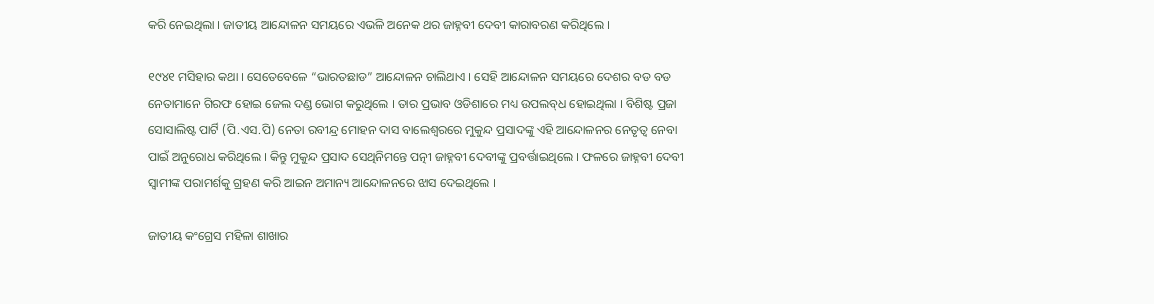କରି ନେଇଥିଲା । ଜାତୀୟ ଆନ୍ଦୋଳନ ସମୟରେ ଏଭଳି ଅନେକ ଥର ଜାହ୍ନବୀ ଦେବୀ କାରାବରଣ କରିଥିଲେ ।

୧୯୪୧ ମସିହାର କଥା । ସେତେବେଳେ “ଭାରତଛାଡ” ଆନ୍ଦୋଳନ ଚାଲିଥାଏ । ସେହି ଆନ୍ଦୋଳନ ସମୟରେ ଦେଶର ବଡ ବଡ ନେତାମାନେ ଗିରଫ ହୋଇ ଜେଲ ଦଣ୍ଡ ଭୋଗ କରୁଥିଲେ । ତାର ପ୍ରଭାବ ଓଡିଶାରେ ମଧ୍ୟ ଉପଲବ୍‌ଧ ହୋଇଥିଲା । ବିଶିଷ୍ଟ ପ୍ରଜା ସୋସାଲିଷ୍ଟ ପାର୍ଟି (ପି.ଏସ.ପି) ନେତା ରବୀନ୍ଦ୍ର ମୋହନ ଦାସ ବାଲେଶ୍ୱରରେ ମୁକୁନ୍ଦ ପ୍ରସାଦଙ୍କୁ ଏହି ଆନ୍ଦୋଳନର ନେତୃତ୍ୱ ନେବା ପାଇଁ ଅନୁରୋଧ କରିଥିଲେ । କିନ୍ତୁ ମୁକୁନ୍ଦ ପ୍ରସାଦ ସେଥିନିମନ୍ତେ ପତ୍ନୀ ଜାହ୍ନବୀ ଦେବୀଙ୍କୁ ପ୍ରବର୍ତ୍ତାଇଥିଲେ । ଫଳରେ ଜାହ୍ନବୀ ଦେବୀ ସ୍ୱାମୀଙ୍କ ପରାମର୍ଶକୁ ଗ୍ରହଣ କରି ଆଇନ ଅମାନ୍ୟ ଆନ୍ଦୋଳନରେ ଝାସ ଦେଇଥିଲେ ।

ଜାତୀୟ କଂଗ୍ରେସ ମହିଳା ଶାଖାର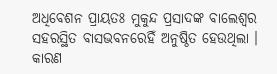ଅଧିବେଶନ ପ୍ରାୟତଃ ମୁକୁନ୍ଦ ପ୍ରସାଦଙ୍କ ବାଲେଶ୍ୱର ସହରସ୍ଥିତ ବାସଭବନରେହିଁ ଅନୁଷ୍ଠିତ ହେଉଥିଲା । କାରଣ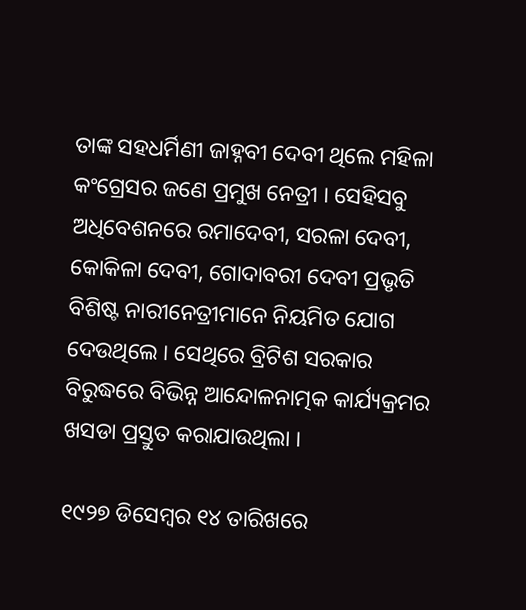ତାଙ୍କ ସହଧର୍ମିଣୀ ଜାହ୍ନବୀ ଦେବୀ ଥିଲେ ମହିଳା କଂଗ୍ରେସର ଜଣେ ପ୍ରମୁଖ ନେତ୍ରୀ । ସେହିସବୁ ଅଧିବେଶନରେ ରମାଦେବୀ, ସରଳା ଦେବୀ, କୋକିଳା ଦେବୀ, ଗୋଦାବରୀ ଦେବୀ ପ୍ରଭୃତି ବିଶିଷ୍ଟ ନାରୀନେତ୍ରୀମାନେ ନିୟମିତ ଯୋଗ ଦେଉଥିଲେ । ସେଥିରେ ବ୍ରିଟିଶ ସରକାର ବିରୁଦ୍ଧରେ ବିଭିନ୍ନ ଆନ୍ଦୋଳନାତ୍ମକ କାର୍ଯ୍ୟକ୍ରମର ଖସଡା ପ୍ରସ୍ତୁତ କରାଯାଉଥିଲା ।

୧୯୨୭ ଡିସେମ୍ବର ୧୪ ତାରିଖରେ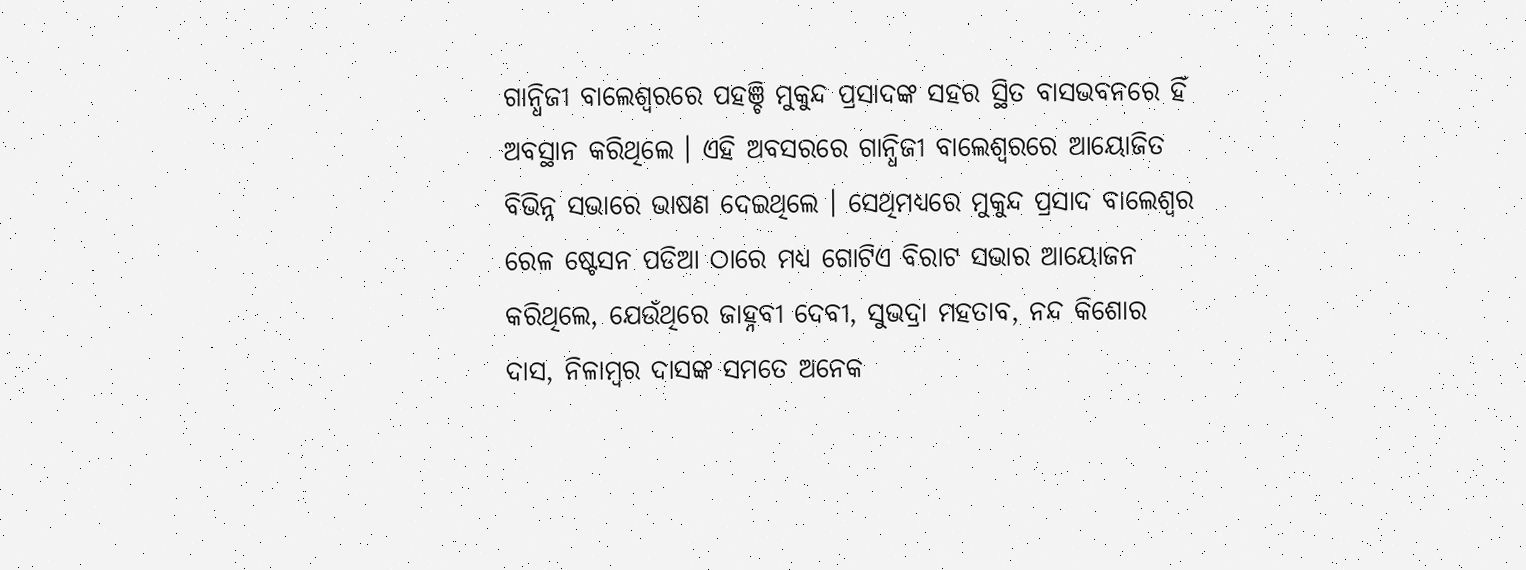ଗାନ୍ଧିଜୀ ବାଲେଶ୍ୱରରେ ପହଞ୍ଚି ମୁକୁନ୍ଦ ପ୍ରସାଦଙ୍କ ସହର ସ୍ଥିତ ବାସଭବନରେ ହିଁ ଅବସ୍ଥାନ କରିଥିଲେ । ଏହି ଅବସରରେ ଗାନ୍ଧିଜୀ ବାଲେଶ୍ୱରରେ ଆୟୋଜିତ ବିଭିନ୍ନ ସଭାରେ ଭାଷଣ ଦେଇଥିଲେ । ସେଥିମଧ୍ୟରେ ମୁକୁନ୍ଦ ପ୍ରସାଦ ବାଲେଶ୍ୱର ରେଳ ଷ୍ଟେସନ ପଡିଆ ଠାରେ ମଧ୍ୟ ଗୋଟିଏ ବିରାଟ ସଭାର ଆୟୋଜନ କରିଥିଲେ, ଯେଉଁଥିରେ ଜାହ୍ନବୀ ଦେବୀ, ସୁଭଦ୍ରା ମହତାବ, ନନ୍ଦ କିଶୋର ଦାସ, ନିଳାମ୍ବର ଦାସଙ୍କ ସମତେ ଅନେକ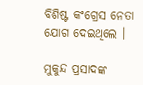ବିଶିଷ୍ଟ କଂଗ୍ରେସ ନେତା ଯୋଗ ଦେଇଥିଲେ ।

ମୁକୁନ୍ଦ ପ୍ରସାଦଙ୍କ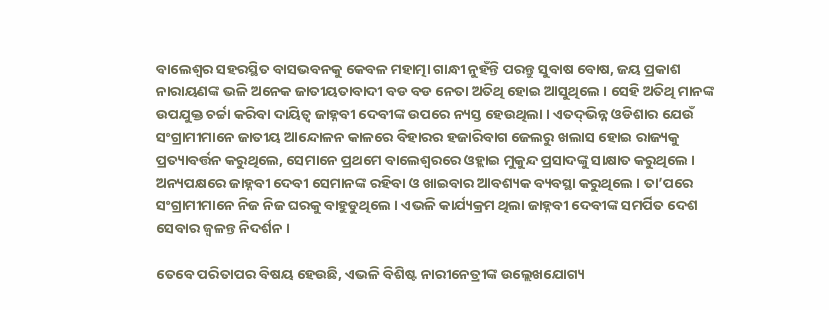ବାଲେଶ୍ୱର ସହରସ୍ଥିତ ବାସଭବନକୁ କେବଳ ମହାତ୍ମା ଗାନ୍ଧୀ ନୁହଁନ୍ତି ପରନ୍ତୁ ସୁବାଷ ବୋଷ, ଜୟ ପ୍ରକାଶ ନାରାୟଣଙ୍କ ଭଳି ଅନେକ ଜାତୀୟତାବାଦୀ ବଡ ବଡ ନେତା ଅତିଥି ହୋଇ ଆସୁଥିଲେ । ସେହି ଅତିଥି ମାନଙ୍କ ଉପଯୁକ୍ତ ଚର୍ଚ୍ଚା କରିବା ଦାୟିତ୍ୱ ଜାହ୍ନବୀ ଦେବୀଙ୍କ ଉପରେ ନ୍ୟସ୍ତ ହେଉଥିଲା । ଏତଦ୍‌ଭିନ୍ନ ଓଡିଶାର ଯେଉଁ ସଂଗ୍ରାମୀମାନେ ଜାତୀୟ ଆନ୍ଦୋଳନ କାଳରେ ବିହାରର ହଜାରିବାଗ ଜେଲରୁ ଖଲାସ ହୋଇ ରାଜ୍ୟକୁ ପ୍ରତ୍ୟାବର୍ତ୍ତନ କରୁଥିଲେ, ସେମାନେ ପ୍ରଥମେ ବାଲେଶ୍ୱରରେ ଓହ୍ଲାଇ ମୁକୁନ୍ଦ ପ୍ରସାଦଙ୍କୁ ସାକ୍ଷାତ କରୁଥିଲେ । ଅନ୍ୟପକ୍ଷରେ ଜାହ୍ନବୀ ଦେବୀ ସେମାନଙ୍କ ରହିବା ଓ ଖାଇବାର ଆବଶ୍ୟକ ବ୍ୟବସ୍ଥା କରୁଥିଲେ । ତା’ପରେ ସଂଗ୍ରାମୀମାନେ ନିଜ ନିଜ ଘରକୁ ବାହୁଡୁଥିଲେ । ଏଭଳି କାର୍ଯ୍ୟକ୍ରମ ଥିଲା ଜାହ୍ନବୀ ଦେବୀଙ୍କ ସମର୍ପିତ ଦେଶ ସେବାର ଜ୍ୱଳନ୍ତ ନିଦର୍ଶନ ।

ତେବେ ପରିତାପର ବିଷୟ ହେଉଛି, ଏଭଳି ବିଶିଷ୍ଟ ନାରୀନେତ୍ରୀଙ୍କ ଉଲ୍ଲେଖଯୋଗ୍ୟ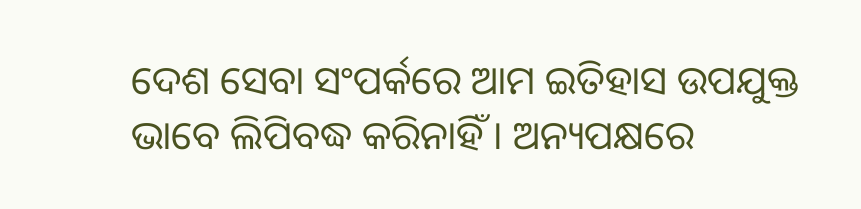ଦେଶ ସେବା ସଂପର୍କରେ ଆମ ଇତିହାସ ଉପଯୁକ୍ତ ଭାବେ ଲିପିବଦ୍ଧ କରିନାହିଁ । ଅନ୍ୟପକ୍ଷରେ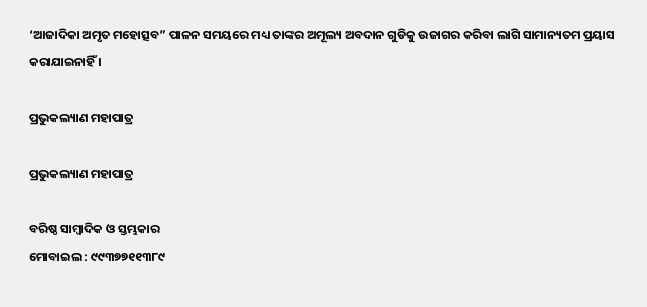‘ଆଜାଦିକା ଅମୃତ ମହୋତ୍ସବ” ପାଳନ ସମୟରେ ମଧ୍ୟ ତାଙ୍କର ଅମୂଲ୍ୟ ଅବଦାନ ଗୁଡିକୁ ଉଜାଗର କରିବା ଲାଗି ସାମାନ୍ୟତମ ପ୍ରୟାସ କରାଯାଇନାହିଁ ।

ପ୍ରଭୁକଲ୍ୟାଣ ମହାପାତ୍ର

ପ୍ରଭୁକଲ୍ୟାଣ ମହାପାତ୍ର

ବରିଷ୍ଠ ସାମ୍ବାଦିକ ଓ ସ୍ତମ୍ଭକାର
ମୋବାଇଲ : ୯୯୩୭୭୧୧୩୮୯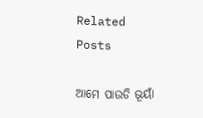Related Posts

ଆମେ ପାଉଡି ଭୂୟାଁ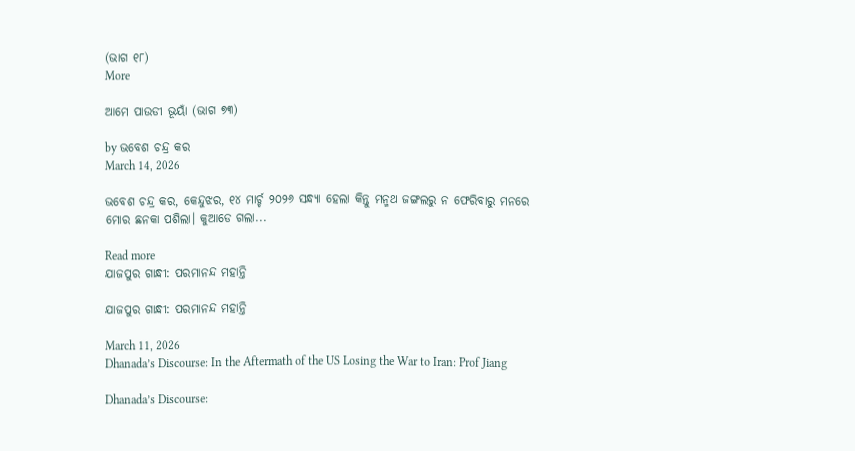(ଭାଗ ୧୮)
More

ଆମେ ପାଉଡୀ ଭୂୟାଁ (ଭାଗ ୭୩)

by ଭବେଶ ଚନ୍ଦ୍ର କର
March 14, 2026

ଭବେଶ ଚନ୍ଦ୍ର କର, କେନ୍ଦୁଝର, ୧୪ ମାର୍ଚ୍ଚ ୨୦୨୬ ସନ୍ଧ୍ୟା ହେଲା କିନ୍ତୁ ମନ୍ମଥ ଜଙ୍ଗଲରୁ ନ ଫେରିବାରୁ ମନରେ ମୋର ଛନକା ପଶିଲା। କୁଆଡେ ଗଲା...

Read more
ଯାଜପୁର ଗାନ୍ଧୀ: ପରମାନନ୍ଦ ମହାନ୍ତି

ଯାଜପୁର ଗାନ୍ଧୀ: ପରମାନନ୍ଦ ମହାନ୍ତି

March 11, 2026
Dhanada’s Discourse: In the Aftermath of the US Losing the War to Iran: Prof Jiang

Dhanada’s Discourse: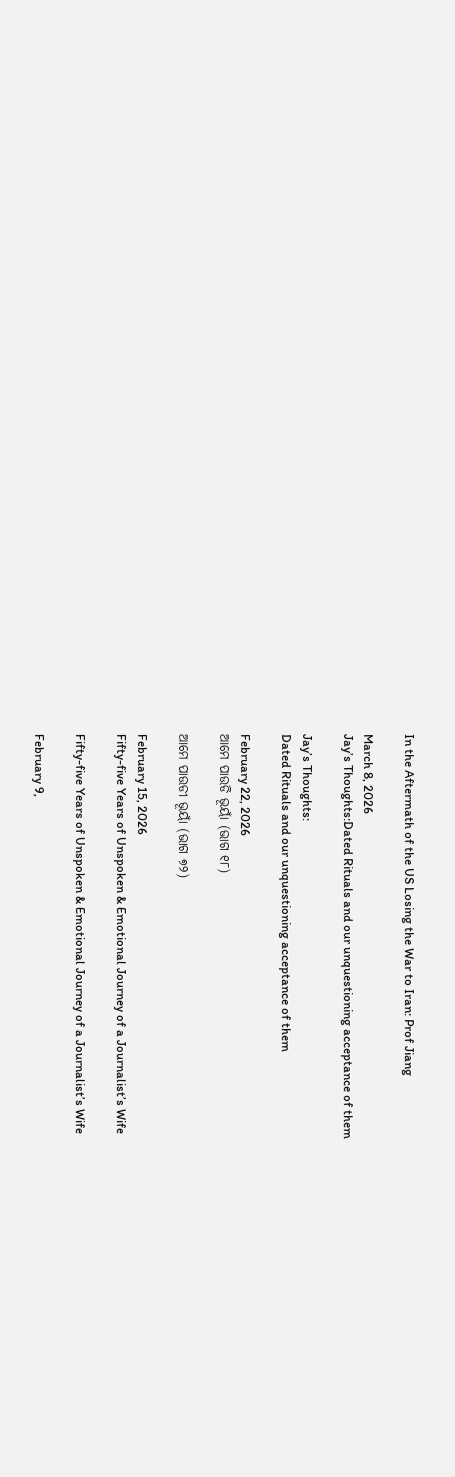In the Aftermath of the US Losing the War to Iran: Prof Jiang

March 8, 2026
Jay’s Thoughts:Dated Rituals and our unquestioning acceptance of them

Jay’s Thoughts:
Dated Rituals and our unquestioning acceptance of them

February 22, 2026
ଆମେ ପାଉଡି ଭୂୟାଁ (ଭାଗ ୧୮)

ଆମେ ପାଉଡୀ ଭୂୟାଁ (ଭାଗ ୭୨)

February 15, 2026
Fifty-five Years of Unspoken & Emotional Journey of a Journalist’s Wife

Fifty-five Years of Unspoken & Emotional Journey of a Journalist’s Wife

February 9,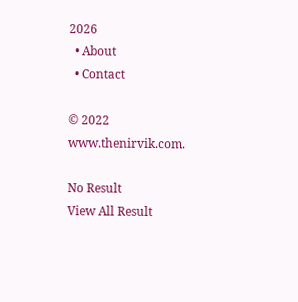2026
  • About
  • Contact

© 2022 www.thenirvik.com.

No Result
View All Result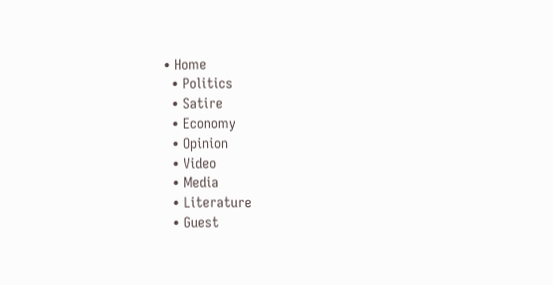• Home
  • Politics
  • Satire
  • Economy
  • Opinion
  • Video
  • Media
  • Literature
  • Guest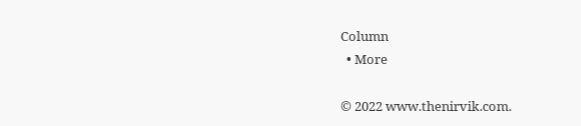Column
  • More

© 2022 www.thenirvik.com.